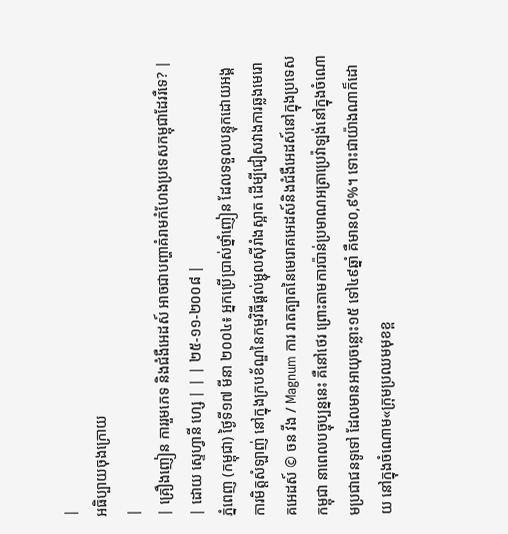|
អធិប្បាយចុងក្រោយ
|
| គ្រឿងញៀន ការរួមភេទ និងជំងឺអេដស៍ អាចជាបញ្ហាគំរាមកំហែងប្រទេសកម្ពុជាដែររឺទេ? |
| ដោយ ស្ទេហ្វានី ហ្សេ | | | ២៥-១១-២០០៨ |
ភ្នំពេញ (កម្ពុជា) ថ្ងៃទី១៧ មីនា ២០០៤៖ អ្នកប្រើប្រាស់ថ្នាំញៀន ដែលទទួលបន្ទុកដោយអង្គការមិត្តសំឡាញ់ នៅក្នុងក្របខ័ណ្ឌនៃកម្មវិធីផ្តល់ម្ជុលស៊ីរាំងស្អាត ដើម្បីជៀសវាងការឆ្លងមេរោគអេដស៍ © ចន វីង / Magnum ការ រាតត្បាតនៃមេរោគអេដស៍និងជំងឺអេដស៍នៅក្នុងប្រទេសកម្ពុជា នាពេលបច្ចុប្បន្ននេះ គឺនៅថេរ ព្រោះតាមការប៉ាន់ប្រមាណអត្រាប្រេវ៉ាឡង់នៅក្នុងចំណោមប្រជាជនទូទៅ ដែលមានអាយុចន្លោះ១៥ ទៅ៤៩ឆ្នាំ គឺមាន០,៩%។ ទោះជាយ៉ាងណាក៏ដោយ នៅក្នុងចំណោម«ក្រុមប្រឈមមុខខ្ព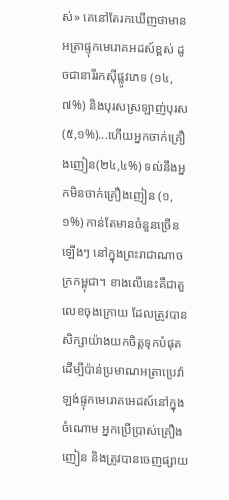ស់» គេនៅតែរកឃើញថាមានអត្រាផ្ទុកមេរោគអដស៍ខ្ពស់ ដូចជានារីរកស៊ីផ្លូវភេទ (១៤,៧%) និងបុរសស្រឡាញ់បុរស (៥,១%)...ហើយអ្នកចាក់គ្រឿងញៀន(២៤,៤%) ទល់នឹងអ្នកមិនចាក់គ្រឿងញៀន (១,១%) កាន់តែមានចំនួនច្រើនឡើងៗ នៅក្នុងព្រះរាជាណាចក្រកម្ពុជា។ ខាងលើនេះគឺជាតួលេខចុងក្រោយ ដែលត្រូវបានសិក្សាយ៉ាងយកចិត្តទុកបំផុត ដើម្បីប៉ាន់ប្រមាណអត្រាប្រេវ៉ាឡង់ផ្ទុកមេរោគអេដស៍នៅក្នុងចំណោម អ្នកប្រើប្រាស់គ្រឿងញៀន និងត្រូវបានចេញផ្សាយ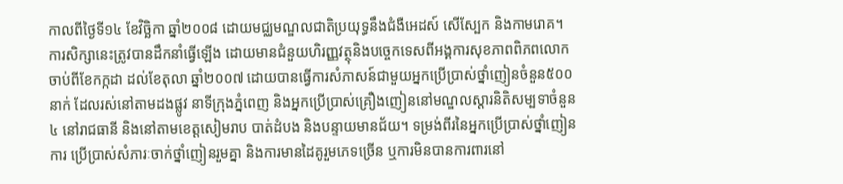កាលពីថ្ងៃទី១៤ ខែវិច្ឆិកា ឆ្នាំ២០០៨ ដោយមជ្ឈមណ្ឌលជាតិប្រយុទ្ធនឹងជំងឺអេដស៍ សើស្បែក និងកាមរោគ។ ការសិក្សានេះត្រូវបានដឹកនាំធ្វើឡើង ដោយមានជំនួយហិរញ្ញវត្ថុនិងបច្ចេកទេសពីអង្គការសុខភាពពិភពលោក ចាប់ពីខែកក្កដា ដល់ខែតុលា ឆ្នាំ២០០៧ ដោយបានធ្វើការសំភាសន៍ជាមួយអ្នកប្រើប្រាស់ថ្នាំញៀនចំនួន៥០០នាក់ ដែលរស់នៅតាមដងផ្លូវ នាទីក្រុងភ្នំពេញ និងអ្នកប្រើប្រាស់គ្រឿងញៀននៅមណ្ឌលស្តារនិតិសម្បទាចំនួន៤ នៅរាជធានី និងនៅតាមខេត្តសៀមរាប បាត់ដំបង និងបន្ទាយមានជ័យ។ ទម្រង់ពីរនៃអ្នកប្រើប្រាស់ថ្នាំញៀន ការ ប្រើប្រាស់សំភារៈចាក់ថ្នាំញៀនរួមគ្នា និងការមានដៃគូរួមភេទច្រើន ឬការមិនបានការពារនៅ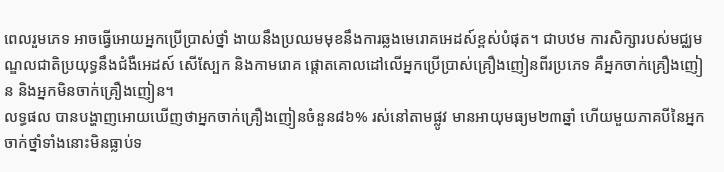ពេលរួមភេទ អាចធ្វើអោយអ្នកប្រើប្រាស់ថ្នាំ ងាយនឹងប្រឈមមុខនឹងការឆ្លងមេរោគអេដស៍ខ្ពស់បំផុត។ ជាបឋម ការសិក្សារបស់មជ្ឈមណ្ឌលជាតិប្រយុទ្ធនឹងជំងឺអេដស៍ សើស្បែក និងកាមរោគ ផ្តោតគោលដៅលើអ្នកប្រើប្រាស់គ្រឿងញៀនពីរប្រភេទ គឺអ្នកចាក់គ្រឿងញៀន និងអ្នកមិនចាក់គ្រឿងញៀន។
លទ្ធផល បានបង្ហាញអោយឃើញថាអ្នកចាក់គ្រឿងញៀនចំនួន៨៦% រស់នៅតាមផ្លូវ មានអាយុមធ្យម២៣ឆ្នាំ ហើយមួយភាគបីនៃអ្នកចាក់ថ្នាំទាំងនោះមិនធ្លាប់ទ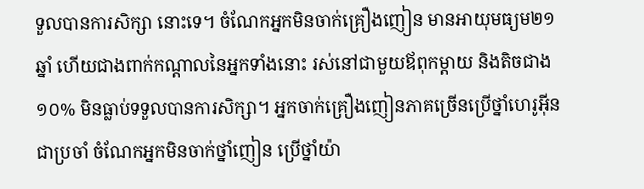ទួលបានការសិក្សា នោះទេ។ ចំណែកអ្នកមិនចាក់គ្រឿងញៀន មានអាយុមធ្យម២១ឆ្នាំ ហើយជាងពាក់កណ្តាលនៃអ្នកទាំងនោះ រស់នៅជាមួយឪពុកម្តាយ និងតិចជាង១០% មិនធ្លាប់ទទួលបានការសិក្សា។ អ្នកចាក់គ្រឿងញៀនភាគច្រើនប្រើថ្នាំហេរូអ៊ីនជាប្រចាំ ចំណែកអ្នកមិនចាក់ថ្នាំញៀន ប្រើថ្នាំយ៉ា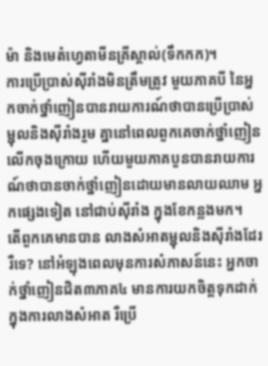ម៉ា និងមេតំហ្វេតាមីនគ្រីស្តាល់(ទឹកកក)។
ការប្រើប្រាស់ស៊ីរាំងមិនត្រឹមត្រូវ មួយភាគបី នៃអ្នកចាក់ថ្នាំញៀនបានរាយការណ៍ថាបានប្រើប្រាស់ម្ជុលនិងស៊ីរាំងរួម គ្នានៅពេលពួកគេចាក់ថ្នាំញៀនលើកចុងក្រោយ ហើយមួយភាគបួនបានរាយការណ៍ថាបានចាក់ថ្នាំញៀនដោយមានលាយឈាម អ្នកផ្សេងទៀត នៅជាប់ស៊ីរាំង ក្នុងខែកន្លងមក។
តើពួកគេមានបាន លាងសំអាតម្ជុលនិងស៊ីរាំងដែររឺទេ? នៅអំឡុងពេលមុនការសំភាសន៍នេះ អ្នកចាក់ថ្នាំញៀនជិត៣ភាគ៤ មានការយកចិត្តទុកដាក់ក្នុងការលាងសំអាត រឺប្រើ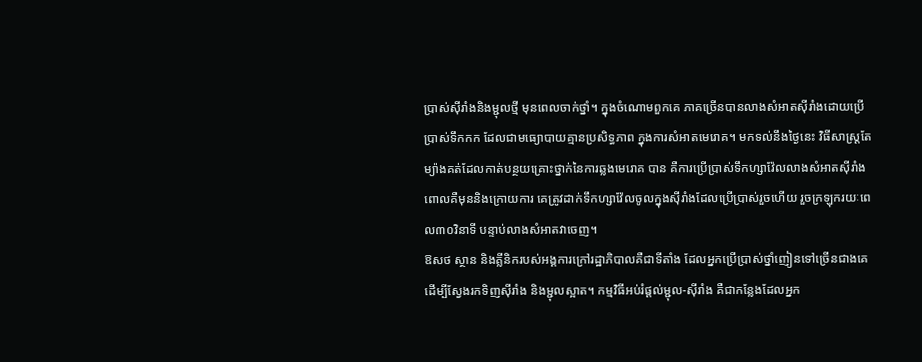ប្រាស់ស៊ីរាំងនិងម្ជុលថ្មី មុនពេលចាក់ថ្នាំ។ ក្នុងចំណោមពួកគេ ភាគច្រើនបានលាងសំអាតស៊ីរាំងដោយប្រើប្រាស់ទឹកកក ដែលជាមធ្យោបាយគ្មានប្រសិទ្ធភាព ក្នុងការសំអាតមេរោគ។ មកទល់នឹងថ្ងៃនេះ វិធីសាស្រ្តតែម្យ៉ាងគត់ដែលកាត់បន្ថយគ្រោះថ្នាក់នៃការឆ្លងមេរោគ បាន គឺការប្រើប្រាស់ទឹកហ្សាវ៉ែលលាងសំអាតស៊ីរាំង ពោលគឺមុននិងក្រោយការ គេត្រូវដាក់ទឹកហ្សាវ៉ែលចូលក្នុងស៊ីរាំងដែលប្រើប្រាស់រួចហើយ រួចក្រឡុករយៈពេល៣០វិនាទី បន្ទាប់លាងសំអាតវាចេញ។
ឱសថ ស្ថាន និងគ្លីនិករបស់អង្គការក្រៅរដ្ឋាភិបាលគឺជាទីតាំង ដែលអ្នកប្រើប្រាស់ថ្នាំញៀនទៅច្រើនជាងគេ ដើម្បីស្វែងរកទិញស៊ីរាំង និងម្ជុលស្អាត។ កម្មវិធីអប់រំផ្តល់ម្ជុល-ស៊ីរាំង គឺជាកន្លែងដែលអ្នក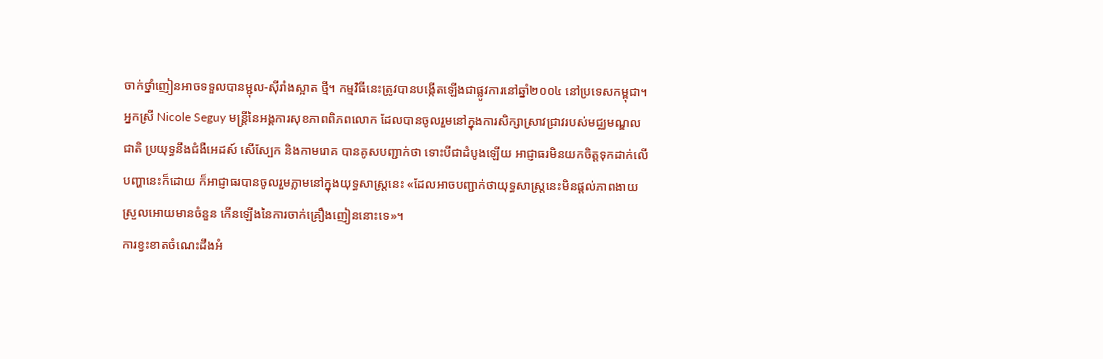ចាក់ថ្នាំញៀនអាចទទួលបានម្ជុល-ស៊ីរាំងស្អាត ថ្មី។ កម្មវិធីនេះត្រូវបានបង្កើតឡើងជាផ្លូវការនៅឆ្នាំ២០០៤ នៅប្រទេសកម្ពុជា។ អ្នកស្រី Nicole Seguy មន្រ្តីនៃអង្គការសុខភាពពិភពលោក ដែលបានចូលរួមនៅក្នុងការសិក្សាស្រាវជ្រាវរបស់មជ្ឈមណ្ឌលជាតិ ប្រយុទ្ធនឹងជំងឺអេដស៍ សើស្បែក និងកាមរោគ បានគូសបញ្ជាក់ថា ទោះបីជាដំបូងឡើយ អាជ្ញាធរមិនយកចិត្តទុកដាក់លើបញ្ហានេះក៏ដោយ ក៏អាជ្ញាធរបានចូលរួមភ្លាមនៅក្នុងយុទ្ធសាស្រ្តនេះ «ដែលអាចបញ្ជាក់ថាយុទ្ធសាស្រ្តនេះមិនផ្តល់ភាពងាយស្រួលអោយមានចំនួន កើនឡើងនៃការចាក់គ្រឿងញៀននោះទេ»។
ការខ្វះខាតចំណេះដឹងអំ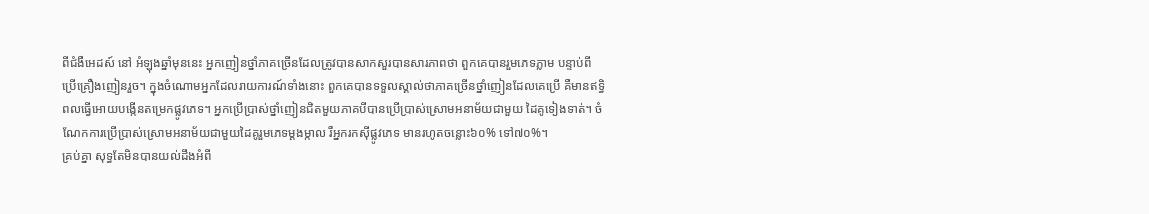ពីជំងឺអេដស៍ នៅ អំឡុងឆ្នាំមុននេះ អ្នកញៀនថ្នាំភាគច្រើនដែលត្រូវបានសាកសួរបានសារភាពថា ពួកគេបានរួមភេទភ្លាម បន្ទាប់ពីប្រើគ្រឿងញៀនរួច។ ក្នុងចំណោមអ្នកដែលរាយការណ៍ទាំងនោះ ពួកគេបានទទួលស្គាល់ថាភាគច្រើនថ្នាំញៀនដែលគេប្រើ គឺមានឥទ្ធិពលធ្វើអោយបង្កើនតម្រេកផ្លូវភេទ។ អ្នកប្រើប្រាស់ថ្នាំញៀនជិតមួយភាគបីបានប្រើប្រាស់ស្រោមអនាម័យជាមួយ ដៃគូទៀងទាត់។ ចំណែកការប្រើប្រាស់ស្រោមអនាម័យជាមួយដៃគូរួមភេទម្តងម្កាល រឺអ្នករកស៊ីផ្លូវភេទ មានរហូតចន្លោះ៦០% ទៅ៧០%។
គ្រប់គ្នា សុទ្ធតែមិនបានយល់ដឹងអំពី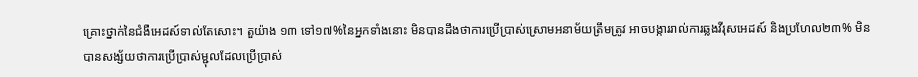គ្រោះថ្នាក់នៃជំងឺអេដស៍ទាល់តែសោះ។ តួយ៉ាង ១៣ ទៅ១៧%នៃអ្នកទាំងនោះ មិនបានដឹងថាការប្រើប្រាស់ស្រោមអនាម័យត្រឹមត្រូវ អាចបង្ការរាល់ការឆ្លងវីរុសអេដស៍ និងប្រហែល២៣% មិនបានសង្ស័យថាការប្រើប្រាស់ម្ជុលដែលប្រើប្រាស់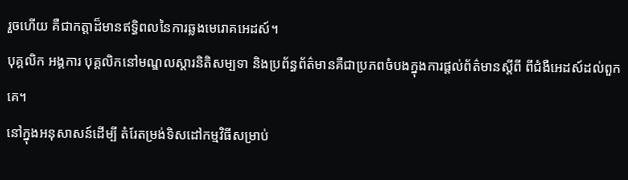រួចហើយ គឺជាកត្តាដ៏មានឥទ្ធិពលនៃការឆ្លងមេរោគអេដស៍។
បុគ្គលិក អង្គការ បុគ្គលិកនៅមណ្ឌលស្តារនិតិសម្បទា និងប្រព័ន្ធព័ត៌មានគឺជាប្រភពចំបងក្នុងការផ្តល់ព័ត៌មានស្តីពី ពីជំងឺអេដស៍ដល់ពួកគេ។
នៅក្នុងអនុសាសន៍ដើម្បី តំរែតម្រង់ទិសដៅកម្មវិធីសម្រាប់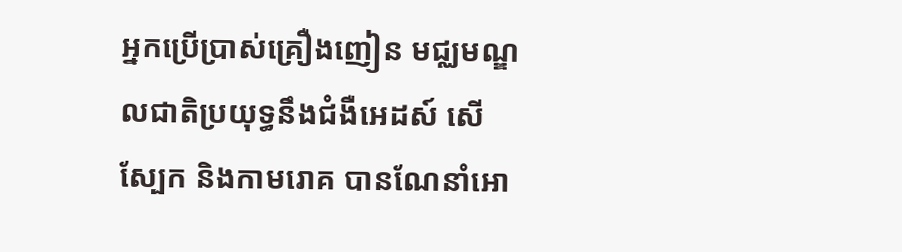អ្នកប្រើប្រាស់គ្រឿងញៀន មជ្ឈមណ្ឌលជាតិប្រយុទ្ធនឹងជំងឺអេដស៍ សើស្បែក និងកាមរោគ បានណែនាំអោ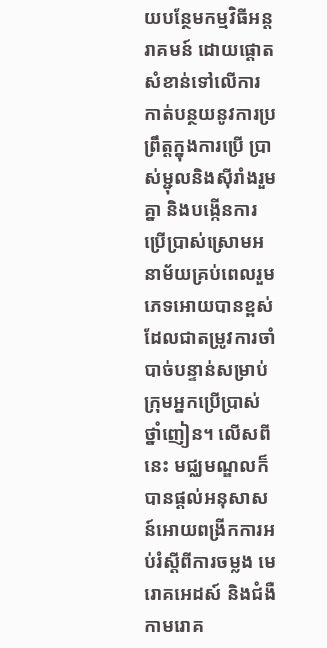យបន្ថែមកម្មវិធីអន្តរាគមន៍ ដោយផ្តោតសំខាន់ទៅលើការកាត់បន្ថយនូវការប្រព្រឹត្តក្នុងការប្រើ ប្រាស់ម្ជុលនិងស៊ីរាំងរួមគ្នា និងបង្កើនការប្រើប្រាស់ស្រោមអនាម័យគ្រប់ពេលរួមភេទអោយបានខ្ពស់ ដែលជាតម្រូវការចាំបាច់បន្ទាន់សម្រាប់ក្រុមអ្នកប្រើប្រាស់ ថ្នាំញៀន។ លើសពីនេះ មជ្ឈមណ្ឌលក៏បានផ្តល់អនុសាសន៍អោយពង្រីកការអប់រំស្តីពីការចម្លង មេរោគអេដស៍ និងជំងឺកាមរោគ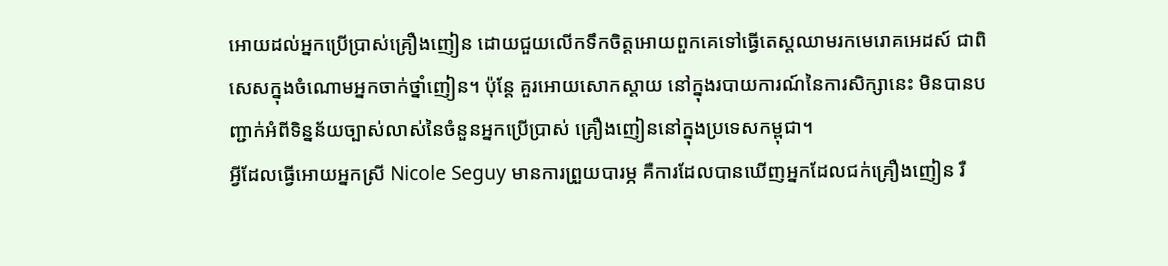អោយដល់អ្នកប្រើប្រាស់គ្រឿងញៀន ដោយជួយលើកទឹកចិត្តអោយពួកគេទៅធ្វើតេស្តឈាមរកមេរោគអេដស៍ ជាពិសេសក្នុងចំណោមអ្នកចាក់ថ្នាំញៀន។ ប៉ុន្តែ គួរអោយសោកស្តាយ នៅក្នុងរបាយការណ៍នៃការសិក្សានេះ មិនបានបញ្ជាក់អំពីទិន្នន័យច្បាស់លាស់នៃចំនួនអ្នកប្រើប្រាស់ គ្រឿងញៀននៅក្នុងប្រទេសកម្ពុជា។
អ្វីដែលធ្វើអោយអ្នកស្រី Nicole Seguy មានការព្រួយបារម្ភ គឺការដែលបានឃើញអ្នកដែលជក់គ្រឿងញៀន រឺ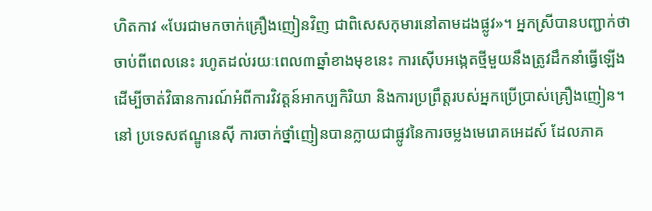ហិតកាវ «បែរជាមកចាក់គ្រឿងញៀនវិញ ជាពិសេសកុមារនៅតាមដងផ្លូវ»។ អ្នកស្រីបានបញ្ជាក់ថា ចាប់ពីពេលនេះ រហូតដល់រយៈពេល៣ឆ្នាំខាងមុខនេះ ការស៊ើបអង្កេតថ្មីមួយនឹងត្រូវដឹកនាំធ្វើឡើង ដើម្បីចាត់វិធានការណ៍អំពីការវិវត្តន៍អាកប្បកិរិយា និងការប្រព្រឹត្តរបស់អ្នកប្រើប្រាស់គ្រឿងញៀន។
នៅ ប្រទេសឥណ្ឌូនេស៊ី ការចាក់ថ្នាំញៀនបានក្លាយជាផ្លូវនៃការចម្លងមេរោគអេដស៍ ដែលភាគ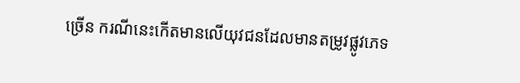ច្រើន ករណីនេះកើតមានលើយុវជនដែលមានតម្រូវផ្លូវភេទ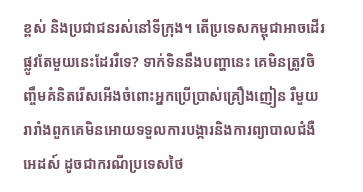ខ្ពស់ និងប្រជាជនរស់នៅទីក្រុង។ តើប្រទេសកម្ពុជាអាចដើរផ្លូវតែមួយនេះដែររឺទេ? ទាក់ទិននឹងបញ្ហានេះ គេមិនត្រូវចិញ្ចឹមគំនិតរើសអើងចំពោះអ្នកប្រើប្រាស់គ្រឿងញៀន រឺមួយរារាំងពួកគេមិនអោយទទួលការបង្ការនិងការព្យាបាលជំងឺអេដស៍ ដូចជាករណីប្រទេសថៃ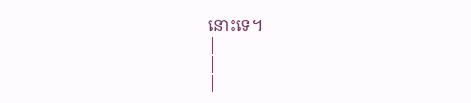នោះទេ។
|
|
|